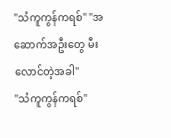"သံကူကွန်ကရစ်" "အဆောက်အဦးတွေ မီးလောင်တဲ့အခါ"
"သံကူကွန်ကရစ်"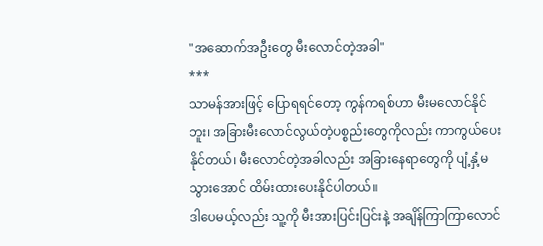"အဆောက်အဦးတွေ မီးလောင်တဲ့အခါ"
***
သာမန်အားဖြင့် ပြောရရင်တော့ ကွန်ကရစ်ဟာ မီးမလောင်နိုင်ဘူး၊ အခြားမီးလောင်လွယ်တဲ့ပစ္စည်းတွေကိုလည်း ကာကွယ်ပေးနိုင်တယ်၊ မီးလောင်တဲ့အခါလည်း အခြားနေရာတွေကို ပျံ့နှံ့မသွားအောင် ထိမ်းထားပေးနိုင်ပါတယ်။
ဒါပေမယ့်လည်း သူ့ကို မီးအားပြင်းပြင်းနဲ့ အချိန်ကြာကြာလောင်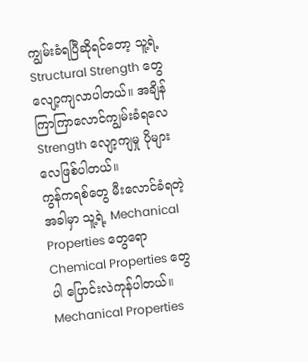ကျွမ်းခံရပြီဆိုရင်တော့ သူ့ရဲ့ Structural Strength တွေ လျော့ကျလာပါတယ်။ အချိန်ကြာကြာလောင်ကျွမ်းခံရလေ Strength လျော့ကျမှု ပိုများလေဖြစ်ပါတယ်။
ကွန်ကရစ်တွေ မီးလောင်ခံရတဲ့အခါမှာ သူ့ရဲ့ Mechanical Properties တွေရော Chemical Properties တွေပါ ပြောင်းလဲကုန်ပါတယ်။
Mechanical Properties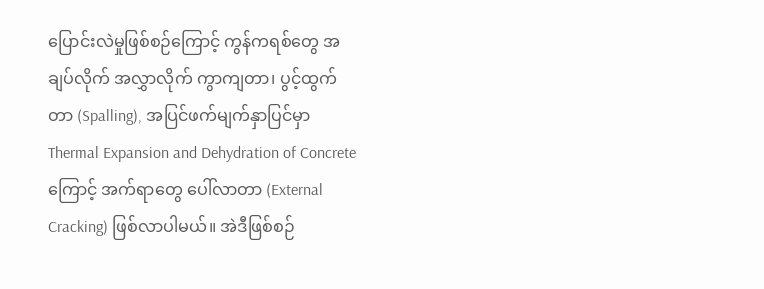ပြောင်းလဲမှုဖြစ်စဉ်ကြောင့် ကွန်ကရစ်တွေ အချပ်လိုက် အလွှာလိုက် ကွာကျတာ၊ ပွင့်ထွက်တာ (Spalling), အပြင်ဖက်မျက်နှာပြင်မှာ Thermal Expansion and Dehydration of Concrete ကြောင့် အက်ရာတွေ ပေါ်လာတာ (External Cracking) ဖြစ်လာပါမယ်။ အဲဒီဖြစ်စဉ်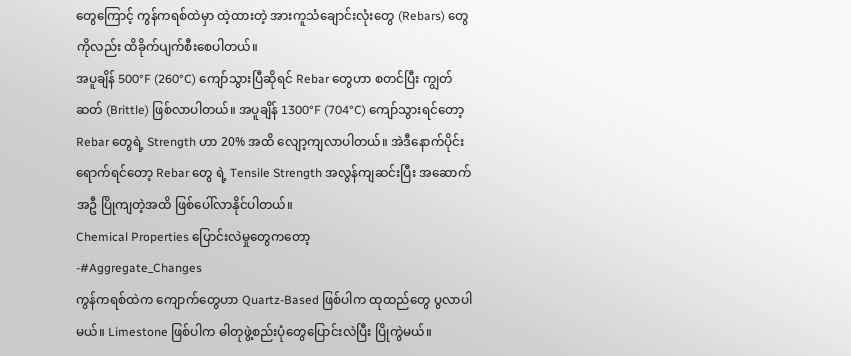တွေကြောင့် ကွန်ကရစ်ထဲမှာ ထဲ့ထားတဲ့ အားကူသံချောင်းလုံးတွေ (Rebars) တွေ ကိုလည်း ထိခိုက်ပျက်စီးစေပါတယ်။
အပူချိန် 500°F (260°C) ကျော်သွားပြီဆိုရင် Rebar တွေဟာ စတင်ပြီး ကျွတ်ဆတ် (Brittle) ဖြစ်လာပါတယ်။ အပူချိန် 1300°F (704°C) ကျော်သွားရင်တော့ Rebar တွေရဲ့ Strength ဟာ 20% အထိ လျော့ကျလာပါတယ်။ အဲဒီနောက်ပိုင်းရောက်ရင်တော့ Rebar တွေ ရဲ့ Tensile Strength အလွန်ကျဆင်းပြီး အဆောက်အဦ ပြိုကျတဲ့အထိ ဖြစ်ပေါ်လာနိုင်ပါတယ်။
Chemical Properties ပြောင်းလဲမှုတွေကတော့
-#Aggregate_Changes
ကွန်ကရစ်ထဲက ကျောက်တွေဟာ Quartz-Based ဖြစ်ပါက ထုထည်တွေ ပွလာပါမယ်။ Limestone ဖြစ်ပါက ဓါတုဖွဲ့စည်းပုံတွေပြောင်းလဲပြီး ပြိုကွဲမယ်။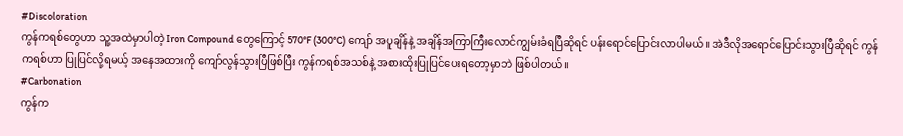#Discoloration
ကွန်ကရစ်တွေဟာ သူ့အထဲမှာပါတဲ့ Iron Compound တွေကြောင့် 570°F (300°C) ကျော် အပူချိန်နဲ့ အချိန်အကြာကြီးလောင်ကျွမ်းခံရပြီဆိုရင် ပန်းရောင်ပြောင်းလာပါမယ်။ အဲဒီလိုအရောင်ပြောင်းသွားပြီဆိုရင် ကွန်ကရစ်ဟာ ပြုပြင်လို့ရမယ့် အနေအထားကို ကျော်လွန်သွားပြီဖြစ်ပြီး ကွန်ကရစ်အသစ်နဲ့ အစားထိုးပြုပြင်ပေးရတော့မှာဘဲ ဖြစ်ပါတယ်။
#Carbonation
ကွန်က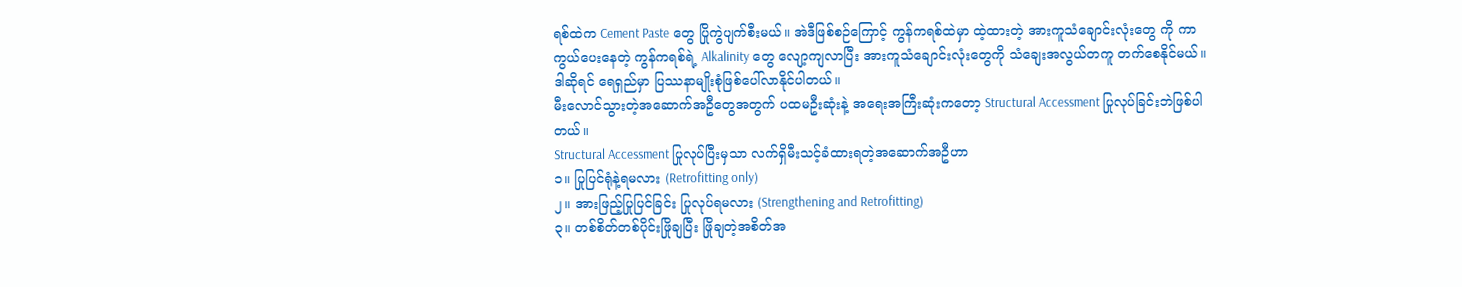ရစ်ထဲက Cement Paste တွေ ပြိုကွဲပျက်စီးမယ်။ အဲဒီဖြစ်စဉ်ကြောင့် ကွန်ကရစ်ထဲမှာ ထဲ့ထားတဲ့ အားကူသံချောင်းလုံးတွေ ကို ကာကွယ်ပေးနေတဲ့ ကွန်ကရစ်ရဲ့ Alkalinity တွေ လျော့ကျလာပြီး အားကူသံချောင်းလုံးတွေကို သံချေးအလွယ်တကူ တက်စေနိုင်မယ်။ ဒါဆိုရင် ရေရှည်မှာ ပြဿနာမျိုးစုံဖြစ်ပေါ်လာနိုင်ပါတယ်။
မီးလောင်သွားတဲ့အဆောက်အဦတွေအတွက် ပထမဦးဆုံးနဲ့ အရေးအကြီးဆုံးကတော့ Structural Accessment ပြုလုပ်ခြင်းဘဲဖြစ်ပါတယ်။
Structural Accessment ပြုလုပ်ပြီးမှသာ လက်ရှိမီးသင့်ခံထားရတဲ့အဆောက်အဦဟာ
၁။ ပြုပြင်ရုံနဲ့ရမလား (Retrofitting only)
၂။ အားဖြည့်ပြုပြင်ခြင်း ပြုလုပ်ရမလား (Strengthening and Retrofitting)
၃။ တစ်စိတ်တစ်ပိုင်းဖြိုချပြီး ဖြိုချတဲ့အစိတ်အ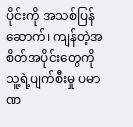ပိုင်းကို အသစ်ပြန်ဆောက်၊ ကျန်တဲ့အစိတ်အပိုင်းတွေကို သူ့ရဲ့ပျက်စီးမှု ပမာဏ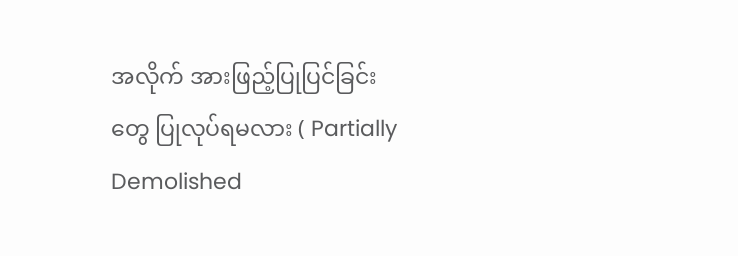အလိုက် အားဖြည့်ပြုပြင်ခြင်းတွေ ပြုလုပ်ရမလား ( Partially Demolished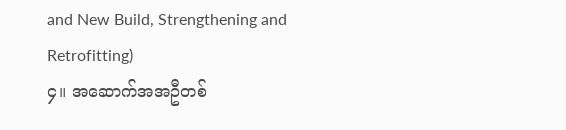and New Build, Strengthening and Retrofitting)
၄။ အဆောက်အအဦတစ်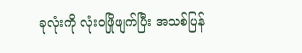ခုလုံးကို လုံးဝဖြိုဖျက်ပြီး အသစ်ပြန်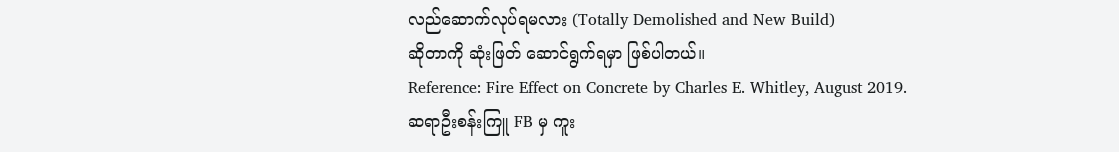လည်ဆောက်လုပ်ရမလား (Totally Demolished and New Build)
ဆိုတာကို ဆုံးဖြတ် ဆောင်ရွက်ရမှာ ဖြစ်ပါတယ်။
Reference: Fire Effect on Concrete by Charles E. Whitley, August 2019.
ဆရာဦးစန်းကြူ FB မှ ကူး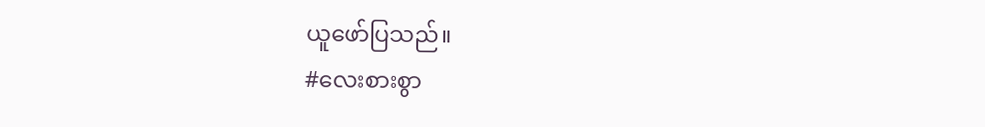ယူဖော်ပြသည်။
#လေးစားစွာ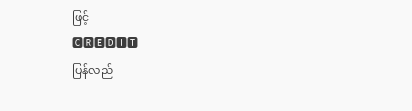ဖြင့်
🅲🆁🅴🅳🅸🆃
ပြန်လည်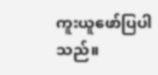ကူးယူဖော်ပြပါသည်။